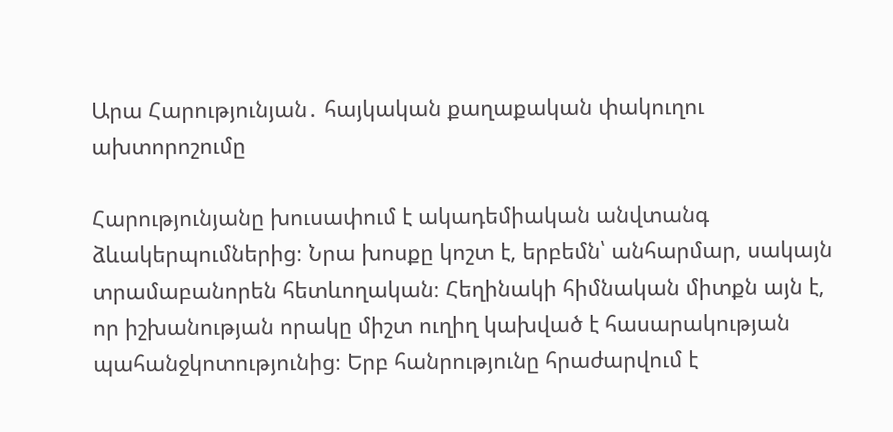Արա Հարությունյան․ հայկական քաղաքական փակուղու ախտորոշումը

Հարությունյանը խուսափում է ակադեմիական անվտանգ ձևակերպումներից։ Նրա խոսքը կոշտ է, երբեմն՝ անհարմար, սակայն տրամաբանորեն հետևողական։ Հեղինակի հիմնական միտքն այն է, որ իշխանության որակը միշտ ուղիղ կախված է հասարակության պահանջկոտությունից։ Երբ հանրությունը հրաժարվում է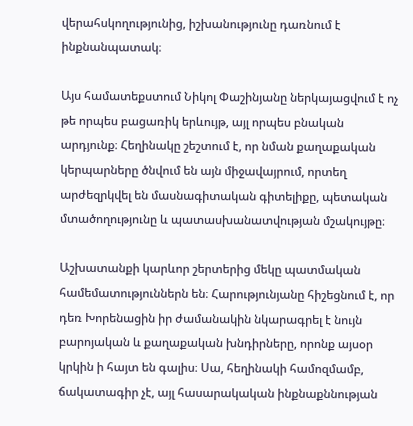վերահսկողությունից, իշխանությունը դառնում է ինքնանպատակ։

Այս համատեքստում Նիկոլ Փաշինյանը ներկայացվում է ոչ թե որպես բացառիկ երևույթ, այլ որպես բնական արդյունք։ Հեղինակը շեշտում է, որ նման քաղաքական կերպարները ծնվում են այն միջավայրում, որտեղ արժեզրկվել են մասնագիտական գիտելիքը, պետական մտածողությունը և պատասխանատվության մշակույթը։

Աշխատանքի կարևոր շերտերից մեկը պատմական համեմատություններն են։ Հարությունյանը հիշեցնում է, որ դեռ Խորենացին իր ժամանակին նկարագրել է նույն բարոյական և քաղաքական խնդիրները, որոնք այսօր կրկին ի հայտ են գալիս։ Սա, հեղինակի համոզմամբ, ճակատագիր չէ, այլ հասարակական ինքնաքննության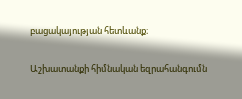բացակայության հետևանք։

Աշխատանքի հիմնական եզրահանգումն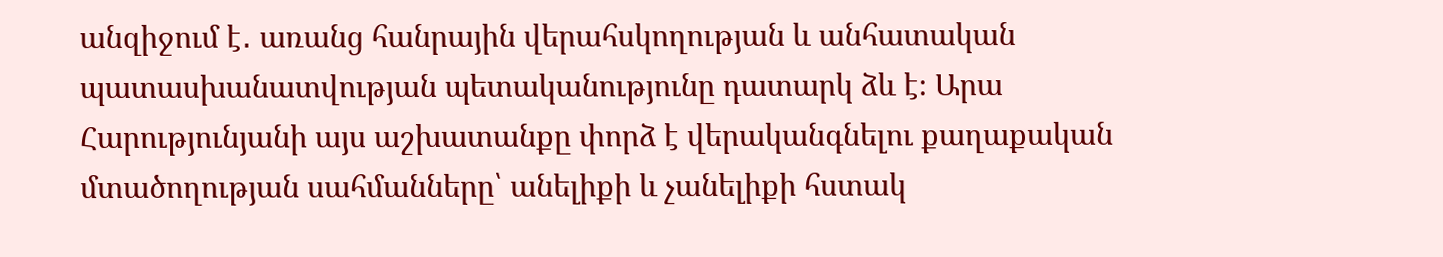անզիջում է․ առանց հանրային վերահսկողության և անհատական պատասխանատվության պետականությունը դատարկ ձև է։ Արա Հարությունյանի այս աշխատանքը փորձ է վերականգնելու քաղաքական մտածողության սահմանները՝ անելիքի և չանելիքի հստակ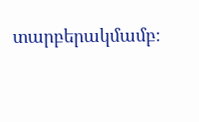տարբերակմամբ։